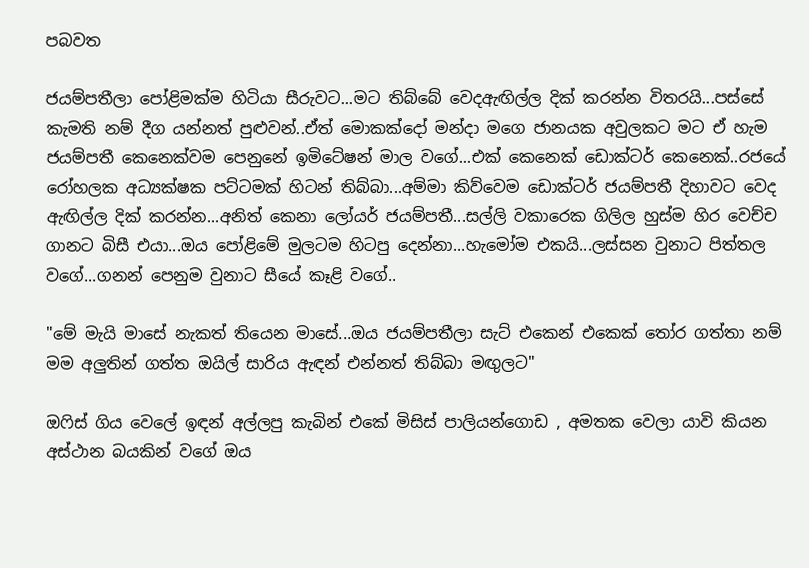පබවත

ජයම්පතීලා පෝළිමක්ම හිටියා සීරුවට...මට තිබ්බේ වෙදඇඟිල්ල දික් කරන්න විතරයි...පස්සේ කැමති නම් දීග යන්නත් පුළුවන්..ඒත් මොකක්දෝ මන්දා මගෙ ජානයක අවුලකට මට ඒ හැම ජයම්පතී කෙනෙක්වම පෙනුනේ ඉමිටේෂන් මාල වගේ...එක් කෙනෙක් ඩොක්ටර් කෙනෙක්..රජයේ රෝහලක අධ්‍යක්ෂක පට්ටමක් හිටන් තිබ්බා...අම්මා කිව්වෙම ඩොක්ටර් ජයම්පතී දිහාවට වෙද ඇඟිල්ල දික් කරන්න...අනිත් කෙනා ලෝයර් ජයම්පතී...සල්ලි වකාරෙක ගිලිල හුස්ම හිර වෙච්ච ගානට බිසී එයා...ඔය පෝළිමේ මුලටම හිටපු දෙන්නා...හැමෝම එකයි...ලස්සන වුනාට පිත්තල වගේ...ගනන් පෙනුම වුනාට සීයේ කෑළි වගේ..

"මේ මැයි මාසේ නැකත් තියෙන මාසේ...ඔය ජයම්පතීලා සැට් එකෙන් එකෙක් තෝර ගත්තා නම් මම අලුතින් ගත්ත ඔයිල් සාරිය ඇඳන් එන්නත් තිබ්බා මඟුලට"

ඔෆිස් ගිය වෙලේ ඉඳන් අල්ලපු කැබින් එකේ මිසිස් පාලියන්ගොඩ , අමතක වෙලා යාවි කියන අස්ථාන බයකින් වගේ ඔය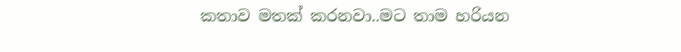කතාව මතක් කරනවා..මට තාම හරියන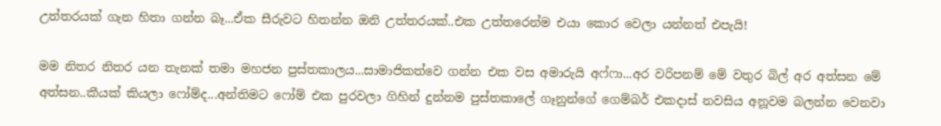උත්තරයක් ගැන හිතා ගන්න බෑ...ඒක සීරුවට හිතන්න ඔනි උත්තරයක්..එක උත්තරෙන්ම එයා කොර වෙලා යන්නත් එපැයි!

මම නිතර නිතර යන තැනක් තමා මහජන පුස්තකාලය...සාමාජිකත්වෙ ගන්න එක වස අමාරුයි අෆ්ෆා...අර වරිපනම් මේ වතුර බිල් අර අත්සන මේ අත්සන..කීයක් කියලා ෆෝම්ද...අන්තිමට ෆෝම් එක පුරවලා ගිහින් දුන්නම පුස්තකාලේ ගෑනුන්ගේ ගෙම්බර් එකදාස් නවසිය අනූවම බලන්න වෙනවා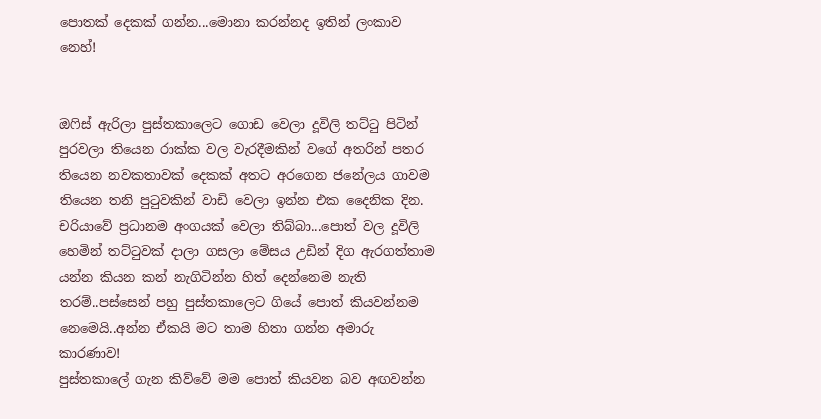පොතක් දෙකක් ගන්න...මොනා කරන්නද ඉතින් ලංකාව නෙහ්!


ඔෆිස් ඇරිලා පුස්තකාලෙට ගොඩ වෙලා දූවිලි තට්ටු පිටින් පුරවලා තියෙන රාක්ක වල වැරදීමකින් වගේ අතරින් පතර තියෙන නවකතාවක් දෙකක් අතට අරගෙන ජනේලය ගාවම තියෙන තනි පුටුවකින් වාඩි වෙලා ඉන්න එක දෛනික දින. චරියාවේ ප්‍රධානම අංගයක් වෙලා තිබ්බා...පොත් වල දූවිලි හෙමින් තට්ටුවක් දාලා ගසලා මේසය උඩින් දිග ඇරගත්තාම යන්න කියන කන් නැගිටින්න හිත් දෙන්නෙම නැති තරම්..පස්සෙන් පහු පුස්තකාලෙට ගියේ පොත් කියවන්නම නෙමෙයි..අන්න ඒකයි මට තාම හිතා ගන්න අමාරු කාරණාව!
පුස්තකාලේ ගැන කිව්වේ මම පොත් කියවන බව අඟවන්න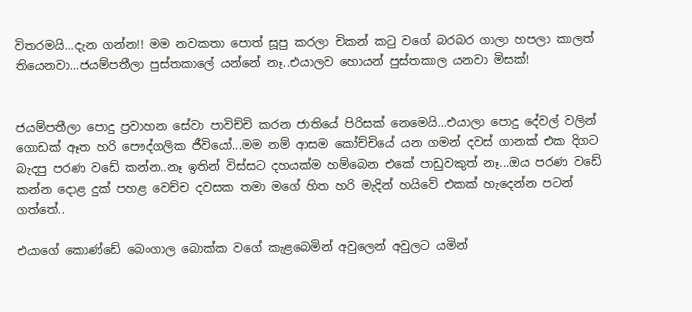විතරමයි...දැන ගන්න!! මම නවකතා පොත් සූපු කරලා චිකන් කටු වගේ බරබර ගාලා හපලා කාලත් තියෙනවා...ජයම්පතීලා පුස්තකාලේ යන්නේ නෑ..එයාලව හොයන් පුස්තකාල යනවා මිසක්!


ජයම්පතීලා පොදු ප්‍රවාහන සේවා පාවිච්චි කරන ජාතියේ පිරිසක් නෙමෙයි...එයාලා පොදු දේවල් වලින් ගොඩක් ඈත හරි පෞද්ගලික ජීවියෝ...මම නම් ආසම කෝච්චියේ යන ගමන් දවස් ගානක් එක දිගට බැදපු පරණ වඩේ කන්න..නෑ ඉතින් විස්සට දහයක්ම හම්බෙන එකේ පාඩුවකුත් නෑ...ඔය පරණ වඩේ කන්න දොළ දුක් පහළ වෙච්ච දවසක තමා මගේ හිත හරි මැදින් හයිවේ එකක් හැදෙන්න පටන් ගත්තේ..

එයාගේ කොණ්ඩේ බෙංගාල බොක්ක වගේ කැළබෙමින් අවුලෙන් අවුලට යමින්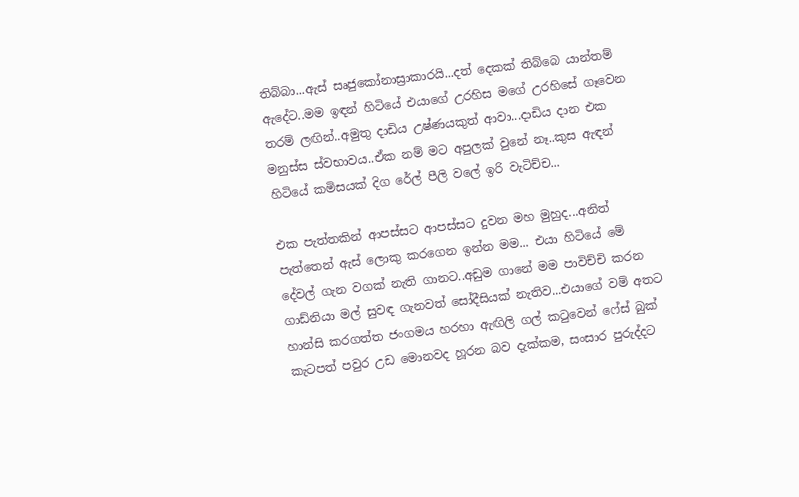තිබ්බා...ඇස් සෘජුකෝනාස්‍රාකාරයි...දත් දෙකක් තිබ්බෙ යාන්තම් ඇදේට..මම ඉඳන් හිටියේ එයාගේ උරහිස මගේ උරහිසේ ගෑවෙන තරම් ලඟින්..අමුතු දාඩිය උෂ්ණයකුත් ආවා...දාඩිය දාන එක මනුස්ස ස්වභාවය..ඒක නම් මට අපුලක් වුනේ නෑ..කුස ඇඳන් හිටියේ කමිසයක් දිග රේල් පීලි වලේ ඉරි වැටිච්ච...

එක පැත්තකින් ආපස්සට ආපස්සට දුවන මහ මුහුද...අනිත් පැත්තෙන් ඇස් ලොකු කරගෙන ඉන්න මම... එයා හිටියේ මේ දේවල් ගැන වගක් නැති ගානට..අඩුම ගානේ මම පාවිච්චි කරන ගාඩ්නියා මල් සුවඳ ගැනවත් සෝදීසියක් නැතිව...එයාගේ වම් අතට හාන්සි කරගත්ත ජංගමය හරහා ඇඟිලි ගල් කටුවෙන් ෆේස් බුක් කැටපත් පවුර උඩ මොනවද හූරන බව දැක්කම, සංසාර පුරුද්දට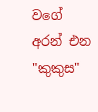වගේ අරන් එන "කුකුස"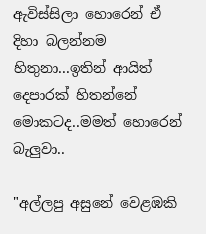ඇවිස්සිලා හොරෙන් ඒ දිහා බලන්නම හිතුනා...ඉතින් ආයිත් දෙපාරක් හිතන්නේ මොකටද..මමත් හොරෙන් බැලුවා..

"අල්ලපු අසුනේ වෙළඹකි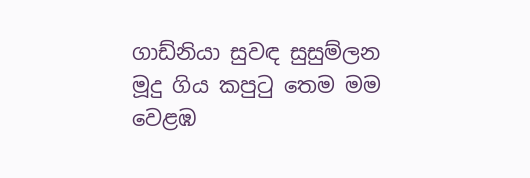ගාඩ්නියා සුවඳ සුසුම්ලන
මූදු ගිය කපුටු තෙම මම
වෙළඹ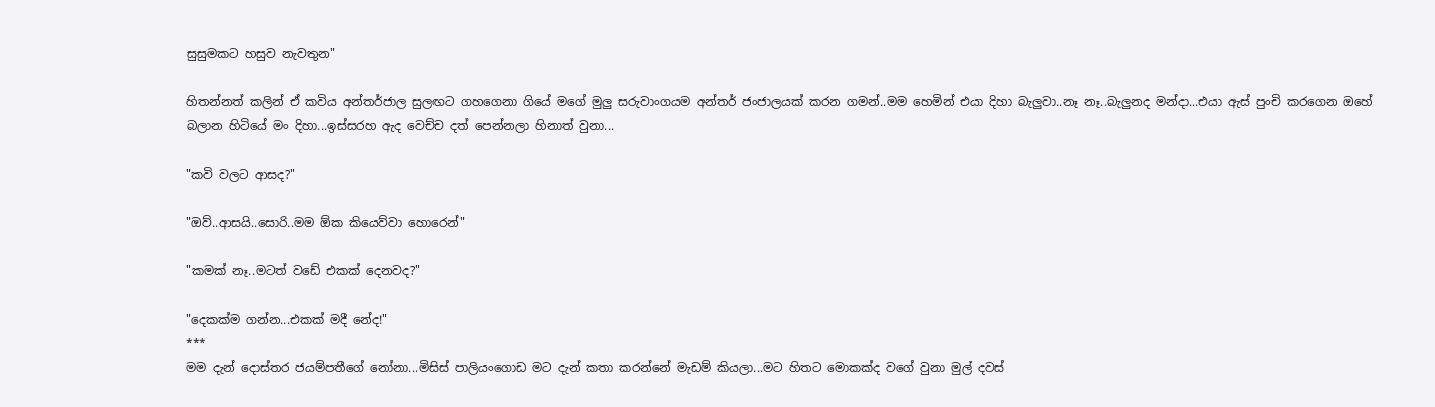සුසුමකට හසුව නැවතුන"

හිතන්නත් කලින් ඒ කවිය අන්තර්ජාල සුලඟට ගහගෙනා ගියේ මගේ මුලු සරුවාංගයම අන්තර් ජංජාලයක් කරන ගමන්..මම හෙමින් එයා දිහා බැලුවා..නෑ නෑ..බැලුනද මන්දා...එයා ඇස් පුංචි කරගෙන ඔහේ බලාන හිටියේ මං දිහා...ඉස්සරහ ඇද වෙච්ච දත් පෙන්නලා හිනාත් වුනා...

"කවි වලට ආසද?"

"ඔව්..ආසයි..සොරි..මම ඕක කියෙව්වා හොරෙන්"

"කමක් නෑ..මටත් වඩේ එකක් දෙනවද?"

"දෙකක්ම ගන්න...එකක් මදී නේද!"
***
මම දැන් දොස්තර ජයම්පතීගේ නෝනා...මිසිස් පාලියංගොඩ මට දැන් කතා කරන්නේ මැඩම් කියලා...මට හිතට මොකක්ද වගේ වුනා මුල් දවස්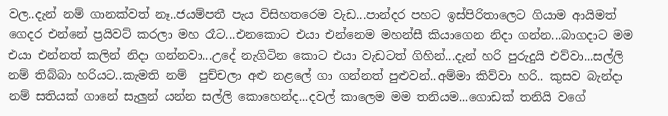වල..දැන් නම් ගානක්වත් නෑ..ජයම්පතී පැය විසිහතරෙම වැඩ...පාන්දර පහට ඉස්පිරිතාලෙට ගියාම ආයිමත් ගෙදර එන්නේ ප්‍රයිවට් කරලා මහ රෑට...එනකොට එයා එන්නෙම මහන්සී කියාගෙන නිදා ගන්න...බාගදාට මම  එයා එන්නත් කලින් නිදා ගන්නවා...උදේ නැගිටින කොට එයා වැඩටත් ගිහින්...දැන් හරි පුරුදුයි එව්වා...සල්ලි නම් තිබ්බා හරියට..කැමති නම්  පුච්චලා අළු නළලේ ගා ගන්නත් පුළුවන්..අම්මා කිව්වා හරි.. කුසව බැන්දා නම් සතියක් ගානේ සැලුන් යන්න සල්ලි කොහෙන්ද...දවල් කාලෙම මම තනියම...ගොඩක් තනියි වගේ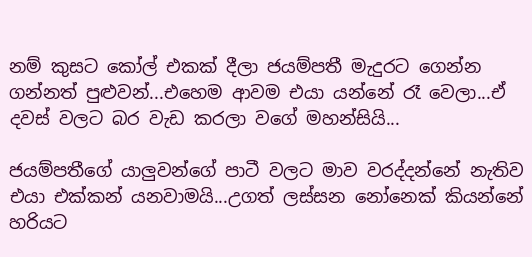නම් කුසට කෝල් එකක් දීලා ජයම්පතී මැදුරට ගෙන්න ගන්නත් පුළුවන්...එහෙම ආවම එයා යන්නේ රෑ වෙලා...ඒ දවස් වලට බර වැඩ කරලා වගේ මහන්සියි...

ජයම්පතීගේ යාලුවන්ගේ පාටී වලට මාව වරද්දන්නේ නැතිව එයා එක්කන් යනවාමයි...උගත් ලස්සන නෝනෙක් කියන්නේ හරියට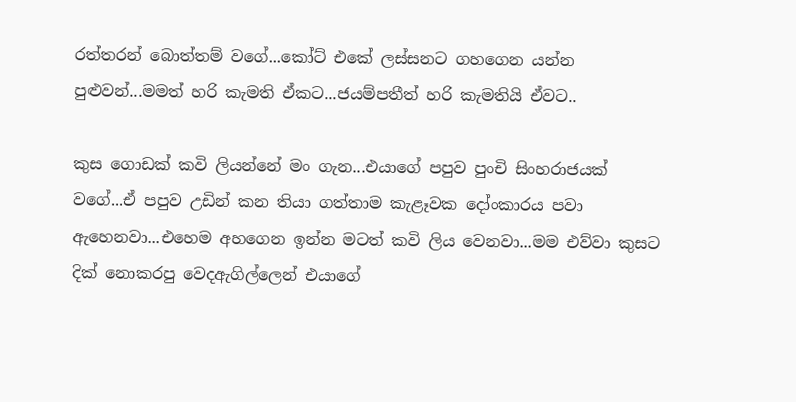රත්තරන් බොත්තම් වගේ...කෝට් එකේ ලස්සනට ගහගෙන යන්න පුළුවන්...මමත් හරි කැමති ඒකට...ජයම්පතීත් හරි කැමතියි ඒවට..

කුස ගොඩක් කවි ලියන්නේ මං ගැන...එයාගේ පපුව පුංචි සිංහරාජයක් වගේ...ඒ පපුව උඩින් කන තියා ගත්තාම කැළෑවක දෝංකාරය පවා ඇහෙනවා...එහෙම අහගෙන ඉන්න මටත් කවි ලිය වෙනවා...මම එව්වා කුසට දික් නොකරපු වෙදඇගිල්ලෙන් එයාගේ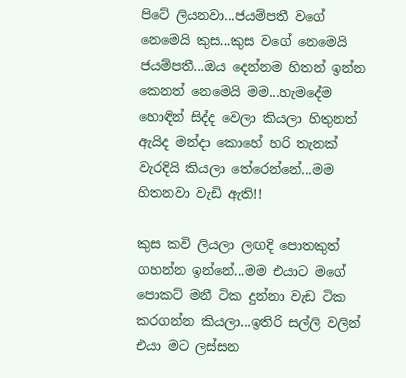පිටේ ලියනවා...ජයම්පතී වගේ නෙමෙයි කුස...කුස වගේ නෙමෙයි ජයම්පතී...ඔය දෙන්නම හිතන් ඉන්න කෙනත් නෙමෙයි මම...හැමදේම හොඳින් සිද්ද වෙලා කියලා හිතුනත් ඇයිද මන්දා කොහේ හරි තැනක් වැරදියි කියලා තේරෙන්නේ...මම හිතනවා වැඩි ඇති!!

කුස කවි ලියලා ලඟදි පොතකුත් ගහන්න ඉන්නේ...මම එයාට මගේ පොකට් මනී ටික දුන්නා වැඩ ටික කරගන්න කියලා...ඉතිරි සල්ලි වලින් එයා මට ලස්සන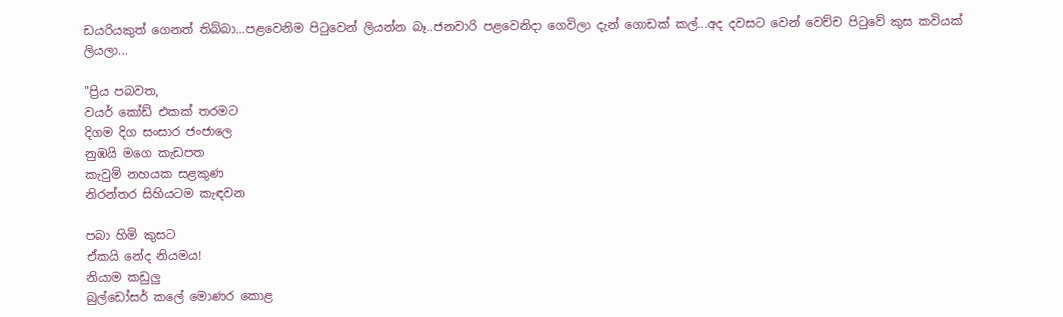ඩයරියකුත් ගෙනත් තිබ්බා...පළවෙනිම පිටුවෙන් ලියන්න බෑ..ජනවාරි පළවෙනිදා ගෙවිලා දැන් ගොඩක් කල්...අද දවසට වෙන් වෙච්ච පිටුවේ කුස කවියක් ලියලා...

"ප්‍රිය පබවත,
වයර් කෝඩ් එකක් තරමට
දිගම දිග සංසාර ජංජාලෙ
නුඹයි මගෙ කැඩපත
කැවුම් නහයක සළකුණ
නිරන්තර සිහියටම කැඳවන

පබා හිමි කුසට
ඒකයි නේද නියමය!
නියාම කඩුලු
බුල්ඩෝසර් කලේ මොණර කොළ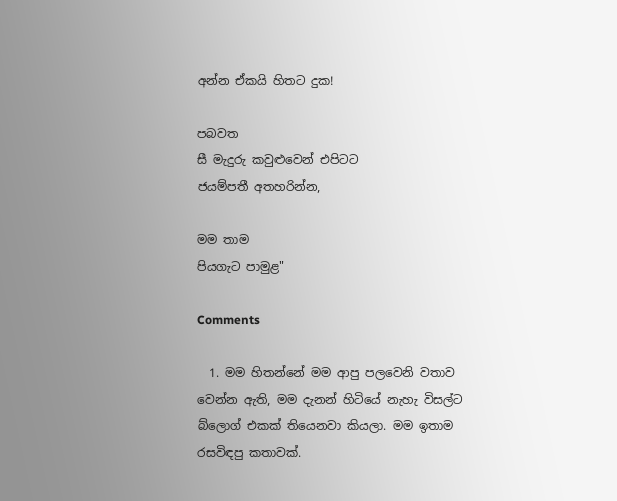අන්න ඒකයි හිතට දුක!

පබවත
සී මැදුරු කවුළුවෙන් එපිටට
ජයම්පතී අතහරින්න,

මම තාම
පියගැට පාමුළ"

Comments

  1. මම හිතන්නේ මම ආපු පලවෙනි වතාව වෙන්න ඇති, මම දැනන් හිටියේ නැහැ විසල්ට බ්ලොග් එකක් තියෙනවා කියලා. මම ඉතාම රසවිඳපු කතාවක්.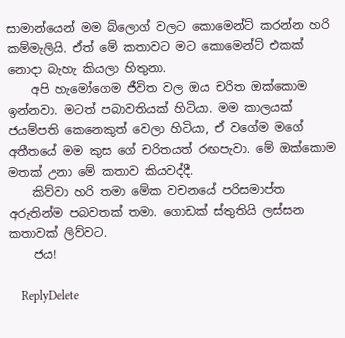සාමාන්යෙන් මම බ්ලොග් වලට කොමෙන්ට් කරන්න හරි කම්මැලියි. ඒත් මේ කතාවට මට කොමෙන්ට් එකක් නොදා බැහැ කියලා හිතුනා.
    අපි හැමෝගෙම ජීවිත වල ඔය චරිත ඔක්කොම ඉන්නවා. මටත් පබාවතියක් හිටියා. මම කාලයක් ජයම්පති කෙනෙකුත් වෙලා හිටියා, ඒ වගේම මගේ අතීතයේ මම කුස ගේ චරිතයත් රඟපැවා. මේ ඔක්කොම මතක් උනා මේ කතාව කියවද්දී.
    කිව්වා හරි තමා මේක වචනයේ පරිසමාප්ත අරුතින්ම පබවතක් තමා. ගොඩක් ස්තුතියි ලස්සන කතාවක් ලිව්වට.
    ජය!

    ReplyDelete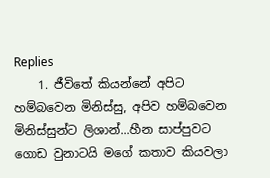Replies
    1. ජීවිතේ කියන්නේ අපිට හම්බවෙන මිනිස්සු, අපිව හම්බවෙන මිනිස්සුන්ට ලිශාන්...හීන සාප්පුවට ගොඩ වුනාටයි මගේ කතාව කියවලා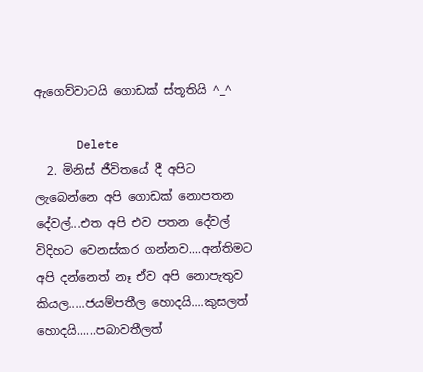ඇගෙව්වාටයි ගොඩක් ස්තූතියි ^_^

      Delete
  2. මිනිස් ජීවිතයේ දී අපිට ලැබෙන්නෙ අපි ගොඩක් නොපතන දේවල්...එත අපි එව පතන දේවල් විදිහට වෙනස්කර ගන්නව....අන්තිමට අපි දන්නෙත් නෑ ඒව අපි නොපැතුව කියල.....ජයම්පතීල හොදයි....කුසලත් හොදයි......පබාවතීලත්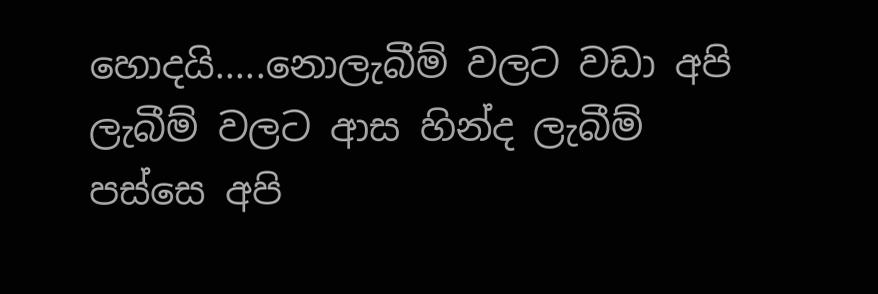හොදයි.....නොලැබීම් වලට වඩා අපි ලැබීම් වලට ආස හින්ද ලැබීම් පස්සෙ අපි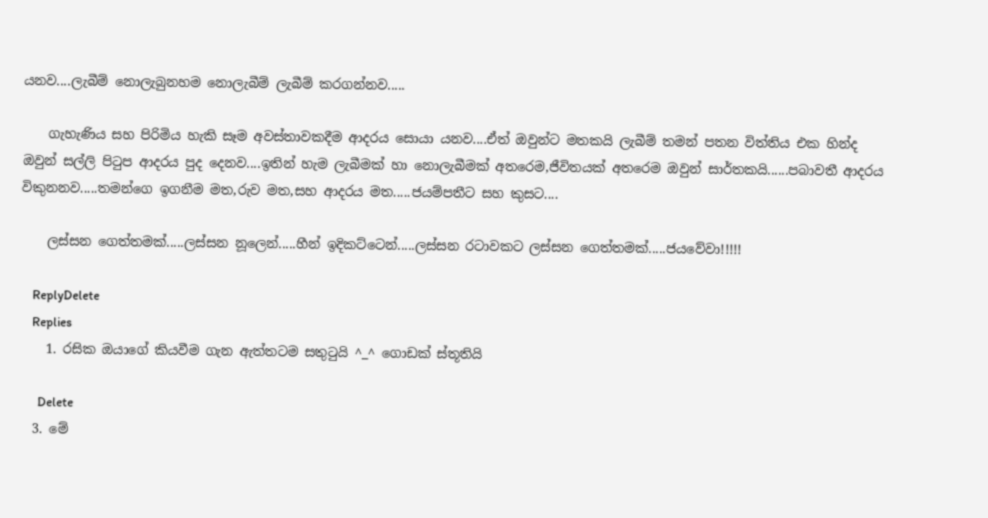යනව....ලැබීම් නොලැබුනහම නොලැබීම් ලැබීම් කරගන්නව.....

    ගැහැණිය සහ පිරිමිය හැකි සෑම අවස්තාවකදීම ආදරය සොයා යනව....ඒත් ඔවුන්ට මතකයි ලැබීම් තමන් පතන විත්තිය එක හින්ද ඔවුන් සල්ලි පිටුප ආදරය පුද දෙනව....ඉතින් හැම ලැබීමක් හා නොලැබීමක් අතරෙම,ජීවිතයක් අතරෙම ඔවුන් සාර්තකයි......පබාවතී ආදරය විකුනනව.....තමන්ගෙ ඉගනීම මත,රුව මත,සහ ආදරය මත.....ජයම්පතීට සහ කුසට....

    ලස්සන ගෙත්තමක්.....ලස්සන නූලෙන්.....හීන් ඉදිකට්ටෙන්.....ලස්සන රටාවකට ලස්සන ගෙත්තමක්.....ජයවේවා!!!!!

    ReplyDelete
    Replies
    1. රසික ඔයාගේ කියවීම ගැන ඇත්තටම සතුටුයි ^_^ ගොඩක් ස්තූතියි

      Delete
  3. මේ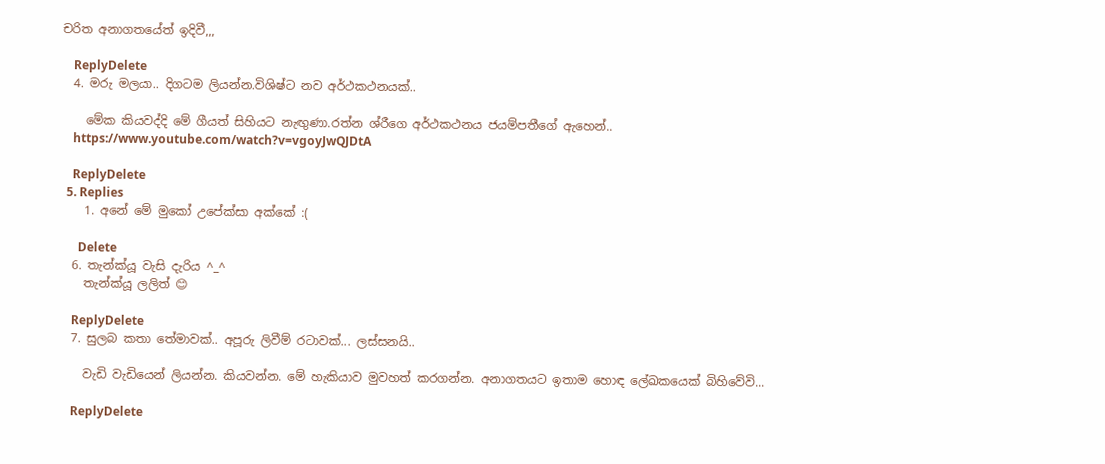චරිත අනාගතයේත් ඉදිවී,,,

    ReplyDelete
  4. මරු මලයා.. දිගටම ලියන්න.විශිෂ්ට නව අර්ථකථනයක්..

    මේක කියවද්දි මේ ගීයත් සිහියට නැඟුණා.රත්න ශ්රීගෙ අර්ථකථනය ජයම්පතීගේ ඇහෙන්..
    https://www.youtube.com/watch?v=vgoyJwQJDtA

    ReplyDelete
  5. Replies
    1. අනේ මේ මුකෝ උපේක්සා අක්කේ :(

      Delete
  6. තැන්ක්යූ වැසි දැරිය ^_^
    තැන්ක්යූ ලලිත් 😊

    ReplyDelete
  7. සුලබ කතා තේමාවක්.. අපූරු ලිවීම් රටාවක්... ලස්සනයි..

    වැඩි වැඩියෙන් ලියන්න. කියවන්න. මේ හැකියාව මුවහත් කරගන්න. අනාගතයට ඉතාම හොඳ ලේඛකයෙක් බිහිවේවි...

    ReplyDelete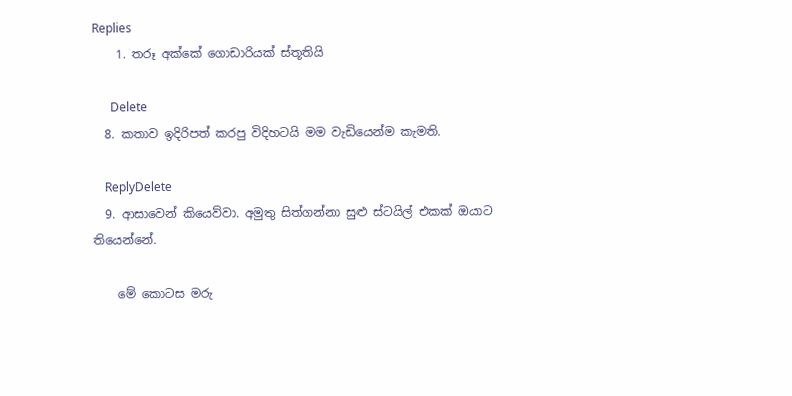Replies
    1. තරූ අක්කේ ගොඩාරියක් ස්තූතියි

      Delete
  8. කතාව ඉදිරිපත් කරපු විදිහටයි මම වැඩියෙන්ම කැමති.

    ReplyDelete
  9. ආසාවෙන් කියෙව්වා. අමුතු සිත්ගන්නා සුළු ස්ටයිල් එකක් ඔයාට තියෙන්නේ.

    මේ කොටස මරු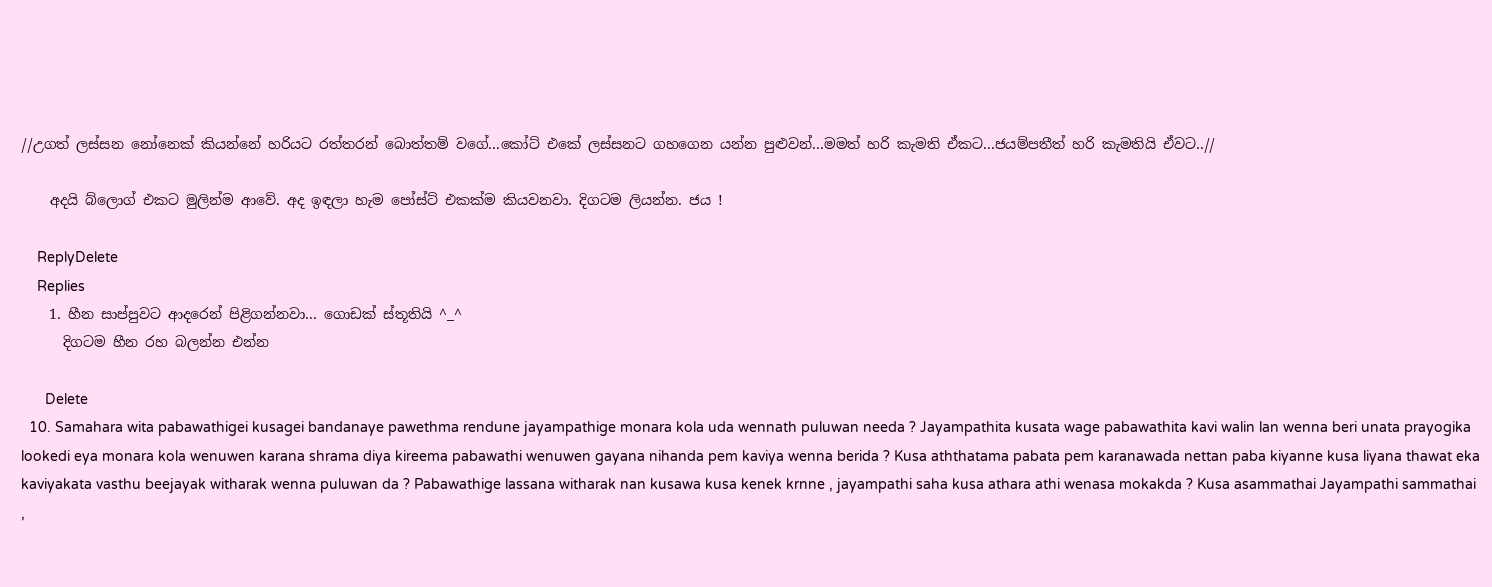//උගත් ලස්සන නෝනෙක් කියන්නේ හරියට රත්තරන් බොත්තම් වගේ...කෝට් එකේ ලස්සනට ගහගෙන යන්න පුළුවන්...මමත් හරි කැමති ඒකට...ජයම්පතීත් හරි කැමතියි ඒවට..//

    අදයි බ්ලොග් එකට මුලින්ම ආවේ. අද ඉඳලා හැම පෝස්ට් එකක්ම කියවනවා. දිගටම ලියන්න. ජය !

    ReplyDelete
    Replies
    1. හීන සාප්පුවට ආදරෙන් පිළිගන්නවා... ගොඩක් ස්තූතියි ^_^
      දිගටම හීන රහ බලන්න එන්න

      Delete
  10. Samahara wita pabawathigei kusagei bandanaye pawethma rendune jayampathige monara kola uda wennath puluwan needa ? Jayampathita kusata wage pabawathita kavi walin lan wenna beri unata prayogika lookedi eya monara kola wenuwen karana shrama diya kireema pabawathi wenuwen gayana nihanda pem kaviya wenna berida ? Kusa aththatama pabata pem karanawada nettan paba kiyanne kusa liyana thawat eka kaviyakata vasthu beejayak witharak wenna puluwan da ? Pabawathige lassana witharak nan kusawa kusa kenek krnne , jayampathi saha kusa athara athi wenasa mokakda ? Kusa asammathai Jayampathi sammathai ,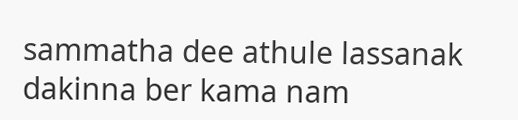sammatha dee athule lassanak dakinna ber kama nam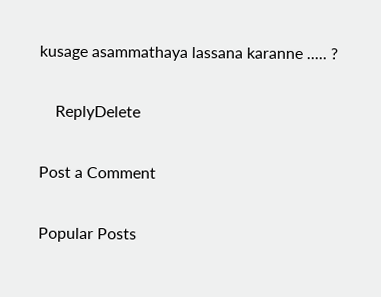kusage asammathaya lassana karanne ..... ?

    ReplyDelete

Post a Comment

Popular Posts